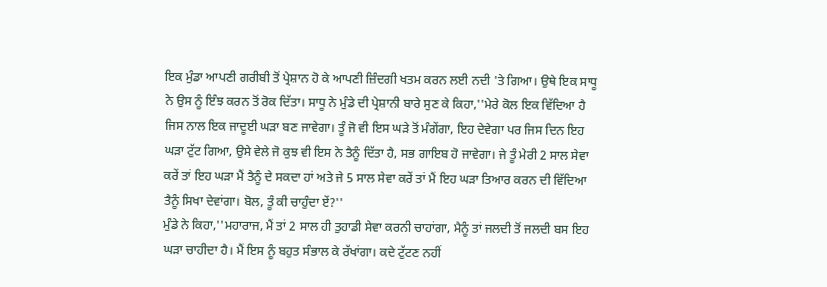ਇਕ ਮੁੰਡਾ ਆਪਣੀ ਗਰੀਬੀ ਤੋਂ ਪ੍ਰੇਸ਼ਾਨ ਹੋ ਕੇ ਆਪਣੀ ਜ਼ਿੰਦਗੀ ਖਤਮ ਕਰਨ ਲਈ ਨਦੀ 'ਤੇ ਗਿਆ। ਉਥੇ ਇਕ ਸਾਧੂ ਨੇ ਉਸ ਨੂੰ ਇੰਝ ਕਰਨ ਤੋਂ ਰੋਕ ਦਿੱਤਾ। ਸਾਧੂ ਨੇ ਮੁੰਡੇ ਦੀ ਪ੍ਰੇਸ਼ਾਨੀ ਬਾਰੇ ਸੁਣ ਕੇ ਕਿਹਾ,''ਮੇਰੇ ਕੋਲ ਇਕ ਵਿੱਦਿਆ ਹੈ ਜਿਸ ਨਾਲ ਇਕ ਜਾਦੂਈ ਘੜਾ ਬਣ ਜਾਵੇਗਾ। ਤੂੰ ਜੋ ਵੀ ਇਸ ਘੜੇ ਤੋਂ ਮੰਗੇਂਗਾ, ਇਹ ਦੇਵੇਗਾ ਪਰ ਜਿਸ ਦਿਨ ਇਹ ਘੜਾ ਟੁੱਟ ਗਿਆ, ਉਸੇ ਵੇਲੇ ਜੋ ਕੁਝ ਵੀ ਇਸ ਨੇ ਤੈਨੂੰ ਦਿੱਤਾ ਹੈ, ਸਭ ਗਾਇਬ ਹੋ ਜਾਵੇਗਾ। ਜੇ ਤੂੰ ਮੇਰੀ 2 ਸਾਲ ਸੇਵਾ ਕਰੇਂ ਤਾਂ ਇਹ ਘੜਾ ਮੈਂ ਤੈਨੂੰ ਦੇ ਸਕਦਾ ਹਾਂ ਅਤੇ ਜੇ 5 ਸਾਲ ਸੇਵਾ ਕਰੇਂ ਤਾਂ ਮੈਂ ਇਹ ਘੜਾ ਤਿਆਰ ਕਰਨ ਦੀ ਵਿੱਦਿਆ ਤੈਨੂੰ ਸਿਖਾ ਦੇਵਾਂਗਾ। ਬੋਲ, ਤੂੰ ਕੀ ਚਾਹੁੰਦਾ ਏਂ?''
ਮੁੰਡੇ ਨੇ ਕਿਹਾ,''ਮਹਾਰਾਜ, ਮੈਂ ਤਾਂ 2 ਸਾਲ ਹੀ ਤੁਹਾਡੀ ਸੇਵਾ ਕਰਨੀ ਚਾਹਾਂਗਾ, ਮੈਨੂੰ ਤਾਂ ਜਲਦੀ ਤੋਂ ਜਲਦੀ ਬਸ ਇਹ ਘੜਾ ਚਾਹੀਦਾ ਹੈ। ਮੈਂ ਇਸ ਨੂੰ ਬਹੁਤ ਸੰਭਾਲ ਕੇ ਰੱਖਾਂਗਾ। ਕਦੇ ਟੁੱਟਣ ਨਹੀਂ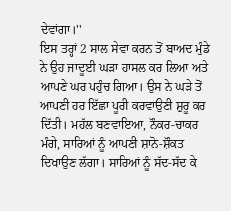ਦੇਵਾਂਗਾ।''
ਇਸ ਤਰ੍ਹਾਂ 2 ਸਾਲ ਸੇਵਾ ਕਰਨ ਤੋਂ ਬਾਅਦ ਮੁੰਡੇ ਨੇ ਉਹ ਜਾਦੂਈ ਘੜਾ ਹਾਸਲ ਕਰ ਲਿਆ ਅਤੇ ਆਪਣੇ ਘਰ ਪਹੁੰਚ ਗਿਆ। ਉਸ ਨੇ ਘੜੇ ਤੋਂ ਆਪਣੀ ਹਰ ਇੱਛਾ ਪੂਰੀ ਕਰਵਾਉਣੀ ਸ਼ੁਰੂ ਕਰ ਦਿੱਤੀ। ਮਹੱਲ ਬਣਵਾਇਆ, ਨੌਕਰ-ਚਾਕਰ ਮੰਗੇ, ਸਾਰਿਆਂ ਨੂੰ ਆਪਣੀ ਸ਼ਾਨੋ-ਸ਼ੌਕਤ ਦਿਖਾਉਣ ਲੱਗਾ। ਸਾਰਿਆਂ ਨੂੰ ਸੱਦ-ਸੱਦ ਕੇ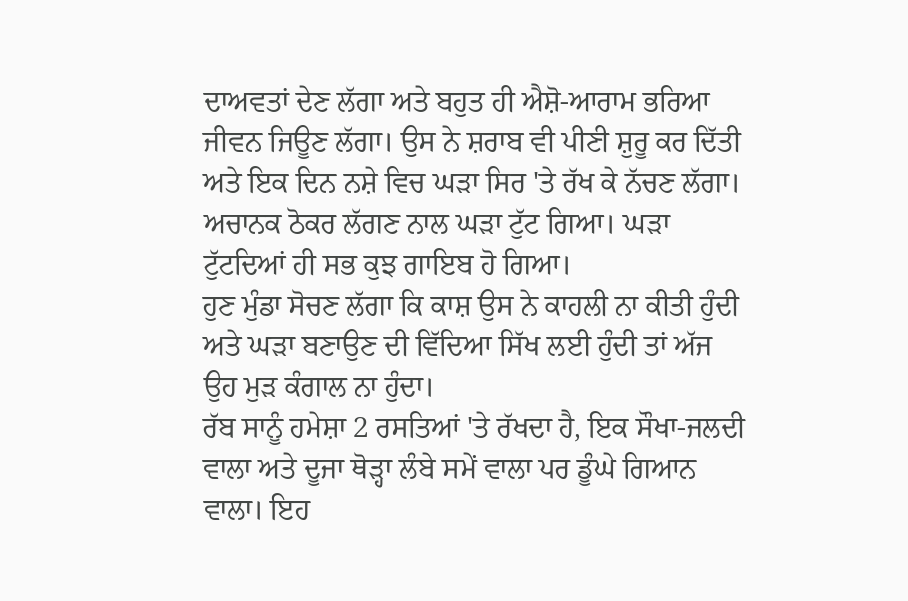ਦਾਅਵਤਾਂ ਦੇਣ ਲੱਗਾ ਅਤੇ ਬਹੁਤ ਹੀ ਐਸ਼ੋ-ਆਰਾਮ ਭਰਿਆ ਜੀਵਨ ਜਿਊਣ ਲੱਗਾ। ਉਸ ਨੇ ਸ਼ਰਾਬ ਵੀ ਪੀਣੀ ਸ਼ੁਰੂ ਕਰ ਦਿੱਤੀ ਅਤੇ ਇਕ ਦਿਨ ਨਸ਼ੇ ਵਿਚ ਘੜਾ ਸਿਰ 'ਤੇ ਰੱਖ ਕੇ ਨੱਚਣ ਲੱਗਾ। ਅਚਾਨਕ ਠੋਕਰ ਲੱਗਣ ਨਾਲ ਘੜਾ ਟੁੱਟ ਗਿਆ। ਘੜਾ ਟੁੱਟਦਿਆਂ ਹੀ ਸਭ ਕੁਝ ਗਾਇਬ ਹੋ ਗਿਆ।
ਹੁਣ ਮੁੰਡਾ ਸੋਚਣ ਲੱਗਾ ਕਿ ਕਾਸ਼ ਉਸ ਨੇ ਕਾਹਲੀ ਨਾ ਕੀਤੀ ਹੁੰਦੀ ਅਤੇ ਘੜਾ ਬਣਾਉਣ ਦੀ ਵਿੱਦਿਆ ਸਿੱਖ ਲਈ ਹੁੰਦੀ ਤਾਂ ਅੱਜ ਉਹ ਮੁੜ ਕੰਗਾਲ ਨਾ ਹੁੰਦਾ।
ਰੱਬ ਸਾਨੂੰ ਹਮੇਸ਼ਾ 2 ਰਸਤਿਆਂ 'ਤੇ ਰੱਖਦਾ ਹੈ, ਇਕ ਸੌਖਾ-ਜਲਦੀ ਵਾਲਾ ਅਤੇ ਦੂਜਾ ਥੋੜ੍ਹਾ ਲੰਬੇ ਸਮੇਂ ਵਾਲਾ ਪਰ ਡੂੰਘੇ ਗਿਆਨ ਵਾਲਾ। ਇਹ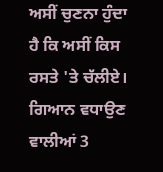ਅਸੀਂ ਚੁਣਨਾ ਹੁੰਦਾ ਹੈ ਕਿ ਅਸੀਂ ਕਿਸ ਰਸਤੇ 'ਤੇ ਚੱਲੀਏ।
ਗਿਆਨ ਵਧਾਉਣ ਵਾਲੀਆਂ 3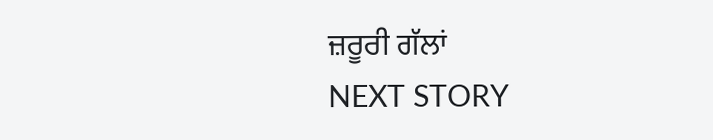ਜ਼ਰੂਰੀ ਗੱਲਾਂ
NEXT STORY